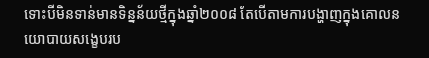ទោះបីមិនទាន់មានទិន្នន័យថ្មីក្នុងឆ្នាំ២០០៨ តែបើតាមការបង្ហាញក្នុងគោលនយោបាយសង្ខេបរប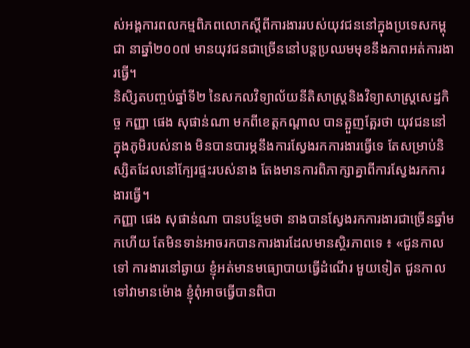ស់អង្គការពលកម្មពិភពលោកស្តីពីការងាររបស់យុវជននៅក្នុងប្រទេសកម្ពុជា នាឆ្នាំ២០០៧ មានយុវជនជាច្រើននៅបន្តប្រឈមមុខនឹងភាពអត់ការងារធ្វើ។
និសិ្សតបញ្ចប់ឆ្នាំទី២ នៃសកលវិទ្យាល័យនីតិសាស្រ្តនិងវិទ្យាសាស្រ្តសេដ្ឋកិច្ច កញ្ញា ផេង សុផាន់ណា មកពីខេត្តកណ្តាល បានត្អួញត្អែរថា យុវជននៅក្នុងភូមិរបស់នាង មិនបានបារម្ភនឹងការស្វែងរកការងារធ្វើទេ តែសម្រាប់និស្សិតដែលនៅក្បែរផ្ទះរបស់នាង តែងមានការពិភាក្សាគ្នាពីការស្វែងរកការងារធ្វើ។
កញ្ញា ផេង សុផាន់ណា បានបន្ថែមថា នាងបានស្វែងរកការងារជាច្រើនឆ្នាំមកហើយ តែមិនទាន់អាចរកបានការងារដែលមានស្ថិរភាពទេ ៖ «ជួនកាលទៅ ការងារនៅឆ្ងាយ ខ្ញុំអត់មានមធ្យោបាយធ្វើដំណើរ មួយទៀត ជួនកាលទៅវាមានម៉ោង ខ្ញុំពុំអាចធ្វើបានពិបា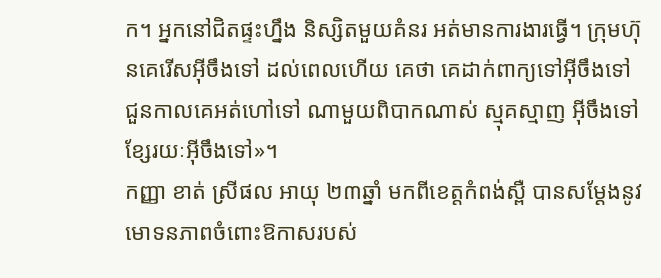ក។ អ្នកនៅជិតផ្ទះហ្នឹង និស្សិតមួយគំនរ អត់មានការងារធ្វើ។ ក្រុមហ៊ុនគេរើសអ៊ីចឹងទៅ ដល់ពេលហើយ គេថា គេដាក់ពាក្យទៅអ៊ីចឹងទៅ ជួនកាលគេអត់ហៅទៅ ណាមួយពិបាកណាស់ ស្មុគស្មាញ អ៊ីចឹងទៅ ខ្សែរយៈអ៊ីចឹងទៅ»។
កញ្ញា ខាត់ ស្រីផល អាយុ ២៣ឆ្នាំ មកពីខេត្តកំពង់ស្ពឺ បានសម្តែងនូវមោទនភាពចំពោះឱកាសរបស់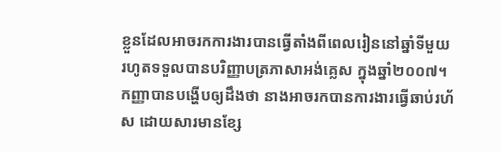ខ្លួនដែលអាចរកការងារបានធ្វើតាំងពីពេលរៀននៅឆ្នាំទីមួយ រហូតទទួលបានបរិញ្ញាបត្រភាសាអង់គ្លេស ក្នុងឆ្នាំ២០០៧។
កញ្ញាបានបង្ហើបឲ្យដឹងថា នាងអាចរកបានការងារធ្វើឆាប់រហ័ស ដោយសារមានខ្សែ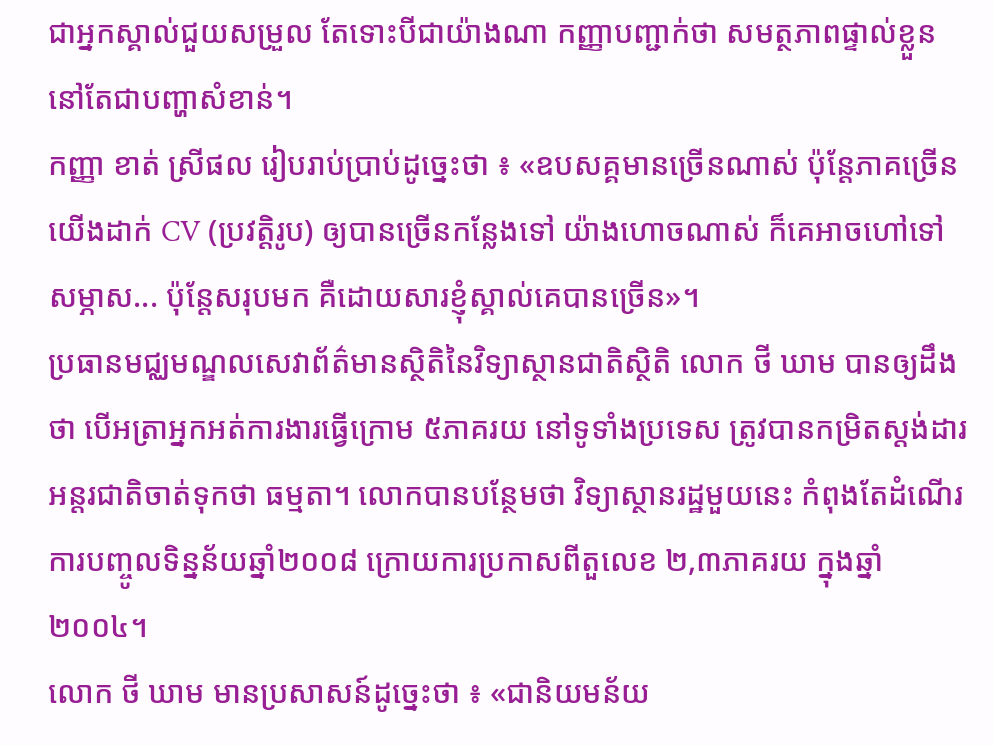ជាអ្នកស្គាល់ជួយសម្រួល តែទោះបីជាយ៉ាងណា កញ្ញាបញ្ជាក់ថា សមត្ថភាពផ្ទាល់ខ្លួននៅតែជាបញ្ហាសំខាន់។
កញ្ញា ខាត់ ស្រីផល រៀបរាប់ប្រាប់ដូច្នេះថា ៖ «ឧបសគ្គមានច្រើនណាស់ ប៉ុន្តែភាគច្រើន យើងដាក់ CV (ប្រវត្តិរូប) ឲ្យបានច្រើនកន្លែងទៅ យ៉ាងហោចណាស់ ក៏គេអាចហៅទៅសម្ភាស... ប៉ុន្តែសរុបមក គឺដោយសារខ្ញុំស្គាល់គេបានច្រើន»។
ប្រធានមជ្ឈមណ្ឌលសេវាព័ត៌មានស្ថិតិនៃវិទ្យាស្ថានជាតិស្ថិតិ លោក ថី ឃាម បានឲ្យដឹងថា បើអត្រាអ្នកអត់ការងារធ្វើក្រោម ៥ភាគរយ នៅទូទាំងប្រទេស ត្រូវបានកម្រិតស្តង់ដារអន្តរជាតិចាត់ទុកថា ធម្មតា។ លោកបានបន្ថែមថា វិទ្យាស្ថានរដ្ឋមួយនេះ កំពុងតែដំណើរការបញ្ចូលទិន្នន័យឆ្នាំ២០០៨ ក្រោយការប្រកាសពីតួលេខ ២,៣ភាគរយ ក្នុងឆ្នាំ២០០៤។
លោក ថី ឃាម មានប្រសាសន៍ដូច្នេះថា ៖ «ជានិយមន័យ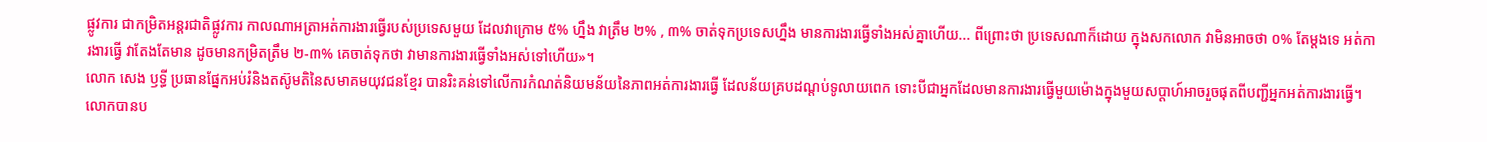ផ្លូវការ ជាកម្រិតអន្តរជាតិផ្លូវការ កាលណាអត្រាអត់ការងារធ្វើរបស់ប្រទេសមួយ ដែលវាក្រោម ៥% ហ្នឹង វាត្រឹម ២% , ៣% ចាត់ទុកប្រទេសហ្នឹង មានការងារធ្វើទាំងអស់គ្នាហើយ... ពីព្រោះថា ប្រទេសណាក៏ដោយ ក្នុងសកលោក វាមិនអាចថា ០% តែម្ដងទេ អត់ការងារធ្វើ វាតែងតែមាន ដូចមានកម្រិតត្រឹម ២-៣% គេចាត់ទុកថា វាមានការងារធ្វើទាំងអស់ទៅហើយ»។
លោក សេង ឫទ្ធី ប្រធានផ្នែកអប់រំនិងតស៊ូមតិនៃសមាគមយុវជនខ្មែរ បានរិះគន់ទៅលើការកំណត់និយមន័យនៃភាពអត់ការងារធ្វើ ដែលន័យគ្របដណ្តប់ទូលាយពេក ទោះបីជាអ្នកដែលមានការងារធ្វើមួយម៉ោងក្នុងមួយសប្តាហ៍អាចរួចផុតពីបញ្ជីអ្នកអត់ការងារធ្វើ។
លោកបានប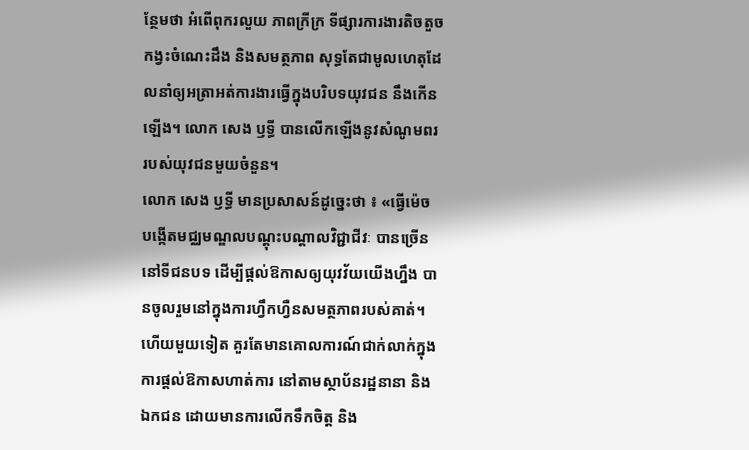ន្ថែមថា អំពើពុករលួយ ភាពក្រីក្រ ទីផ្សារការងារតិចតួច កង្វះចំណេះដឹង និងសមត្ថភាព សុទ្ធតែជាមូលហេតុដែលនាំឲ្យអត្រាអត់ការងារធ្វើក្នុងបរិបទយុវជន នឹងកើនឡើង។ លោក សេង ឫទ្ធី បានលើកឡើងនូវសំណូមពររបស់យុវជនមួយចំនួន។
លោក សេង ឫទ្ធី មានប្រសាសន៍ដូច្នេះថា ៖ «ធ្វើម៉េច បង្កើតមជ្ឈមណ្ឌលបណ្ដុះបណ្ដាលវិជ្ជាជីវៈ បានច្រើននៅទីជនបទ ដើម្បីផ្ដល់ឱកាសឲ្យយុវវ័យយើងហ្នឹង បានចូលរួមនៅក្នុងការហ្វឹកហ្វឺនសមត្ថភាពរបស់គាត់។ ហើយមួយទៀត គួរតែមានគោលការណ៍ជាក់លាក់ក្នុងការផ្ដល់ឱកាសហាត់ការ នៅតាមស្ថាប័នរដ្ឋនានា និងឯកជន ដោយមានការលើកទឹកចិត្ត និង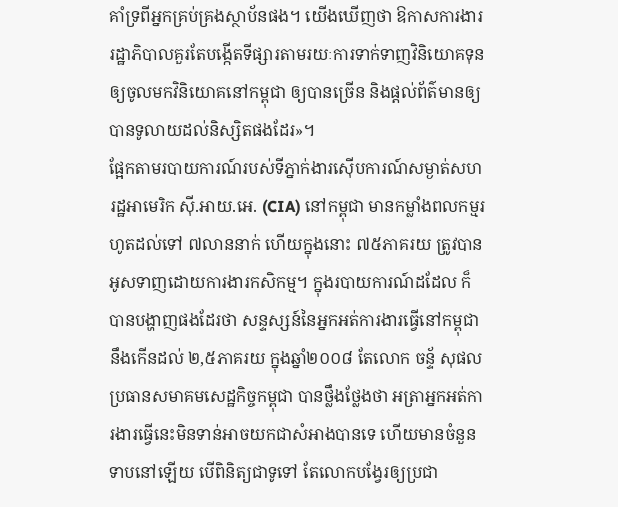គាំទ្រពីអ្នកគ្រប់គ្រងស្ថាប័នផង។ យើងឃើញថា ឱកាសការងារ រដ្ឋាភិបាលគួរតែបង្កើតទីផ្សារតាមរយៈការទាក់ទាញវិនិយោគទុន ឲ្យចូលមកវិនិយោគនៅកម្ពុជា ឲ្យបានច្រើន និងផ្ដល់ព័ត៌មានឲ្យបានទូលាយដល់និស្សិតផងដែរ»។
ផ្អែកតាមរបាយការណ៍របស់ទីភ្នាក់ងារស៊ើបការណ៍សម្ងាត់សហរដ្ឋអាមេរិក ស៊ី.អាយ.អេ. (CIA) នៅកម្ពុជា មានកម្លាំងពលកម្មរហូតដល់ទៅ ៧លាននាក់ ហើយក្នុងនោះ ៧៥ភាគរយ ត្រូវបានអូសទាញដោយការងារកសិកម្ម។ ក្នុងរបាយការណ៍ដដែល ក៏បានបង្ហាញផងដែរថា សន្ទស្សន៍នៃអ្នកអត់ការងារធ្វើនៅកម្ពុជា នឹងកើនដល់ ២,៥ភាគរយ ក្នុងឆ្នាំ២០០៨ តែលោក ចន្ទ័ សុផល ប្រធានសមាគមសេដ្ឋកិច្ចកម្ពុជា បានថ្លឹងថ្លែងថា អត្រាអ្នកអត់ការងារធ្វើនេះមិនទាន់អាចយកជាសំអាងបានទេ ហើយមានចំនួនទាបនៅឡើយ បើពិនិត្យជាទូទៅ តែលោកបង្វែរឲ្យប្រជា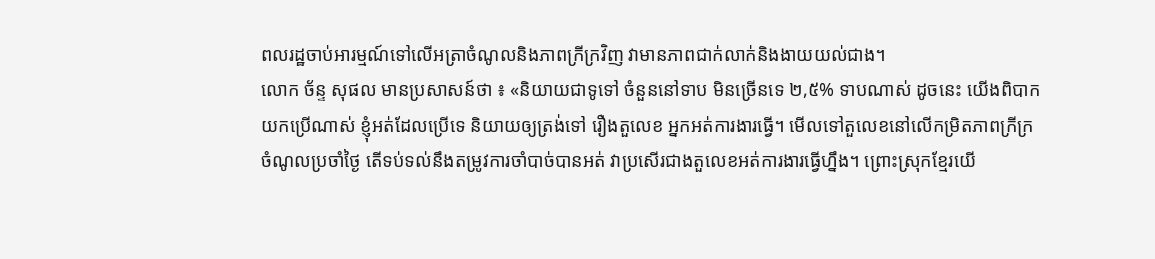ពលរដ្ឋចាប់អារម្មណ៍ទៅលើអត្រាចំណូលនិងភាពក្រីក្រវិញ វាមានភាពជាក់លាក់និងងាយយល់ជាង។
លោក ច័ន្ទ សុផល មានប្រសាសន៍ថា ៖ «និយាយជាទូទៅ ចំនួននៅទាប មិនច្រើនទេ ២,៥% ទាបណាស់ ដូចនេះ យើងពិបាកយកប្រើណាស់ ខ្ញុំអត់ដែលប្រើទេ និយាយឲ្យត្រង់ទៅ រឿងតួលេខ អ្នកអត់ការងារធ្វើ។ មើលទៅតួលេខនៅលើកម្រិតភាពក្រីក្រ ចំណូលប្រចាំថ្ងៃ តើទប់ទល់នឹងតម្រូវការចាំបាច់បានអត់ វាប្រសើរជាងតួលេខអត់ការងារធ្វើហ្នឹង។ ព្រោះស្រុកខ្មែរយើ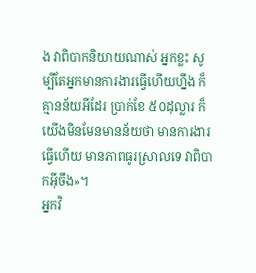ង វាពិបាកនិយាយណាស់ អ្នកខ្លះ សូម្បីតែអ្នកមានការងារធ្វើហើយហ្នឹង ក៏គ្មានន័យអីដែរ ប្រាក់ខែ ៥០ដុល្លារ ក៏យើងមិនមែនមានន័យថា មានការងារធ្វើហើយ មានភាពធូរស្រាលទេ វាពិបាកអ៊ីចឹង»។
អ្នកវិ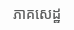ភាគសេដ្ឋ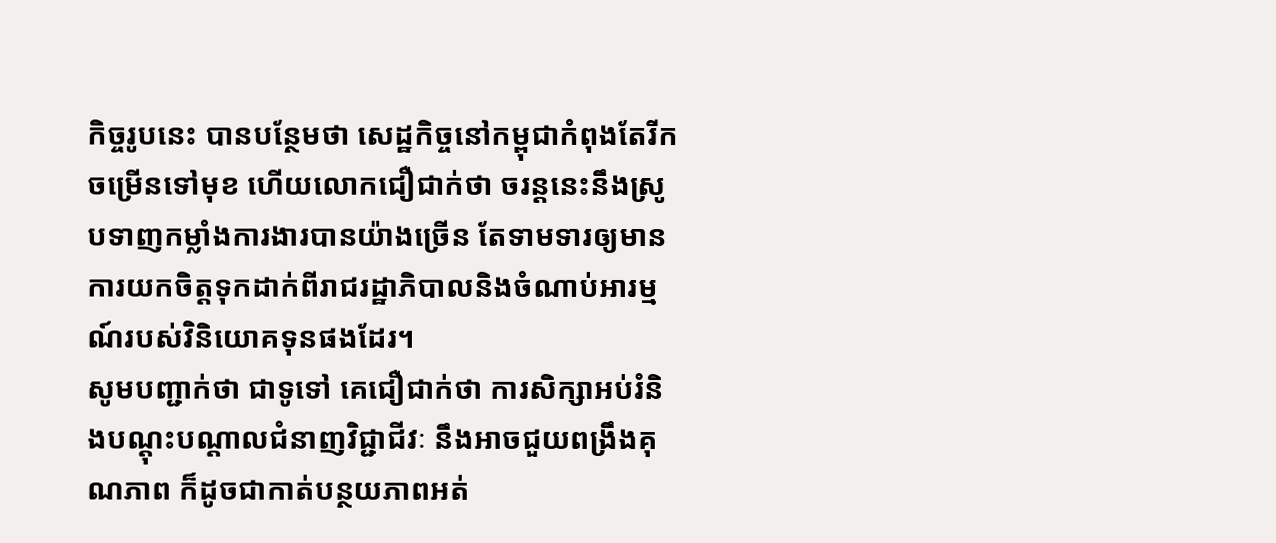កិច្ចរូបនេះ បានបន្ថែមថា សេដ្ឋកិច្ចនៅកម្ពុជាកំពុងតែរីកចម្រើនទៅមុខ ហើយលោកជឿជាក់ថា ចរន្តនេះនឹងស្រូបទាញកម្លាំងការងារបានយ៉ាងច្រើន តែទាមទារឲ្យមានការយកចិត្តទុកដាក់ពីរាជរដ្ឋាភិបាលនិងចំណាប់អារម្មណ៍របស់វិនិយោគទុនផងដែរ។
សូមបញ្ជាក់ថា ជាទូទៅ គេជឿជាក់ថា ការសិក្សាអប់រំនិងបណ្តុះបណ្តាលជំនាញវិជ្ជាជីវៈ នឹងអាចជួយពង្រឹងគុណភាព ក៏ដូចជាកាត់បន្ថយភាពអត់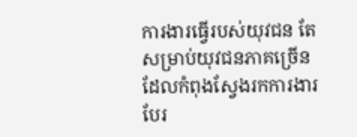ការងារធ្វើរបស់យុវជន តែសម្រាប់យុវជនភាគច្រើនដែលកំពុងស្វែងរកការងារ បែរ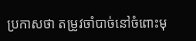ប្រកាសថា តម្រូវចាំបាច់នៅចំពោះមុ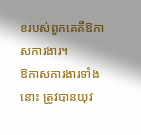ខរបស់ពួកគេគឺឱកាសការងារ។
ឱកាសការងារទាំងនោះ ត្រូវបានយុវ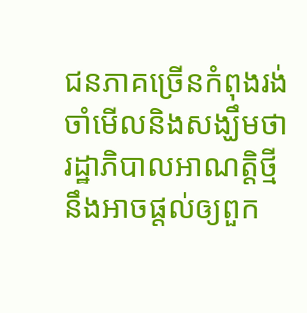ជនភាគច្រើនកំពុងរង់ចាំមើលនិងសង្ឃឹមថា រដ្ឋាភិបាលអាណត្តិថ្មី នឹងអាចផ្តល់ឲ្យពួក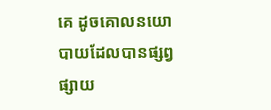គេ ដូចគោលនយោបាយដែលបានផ្សព្វផ្សាយ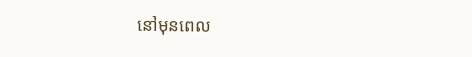នៅមុនពេល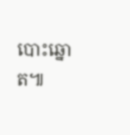បោះឆ្នោត៕